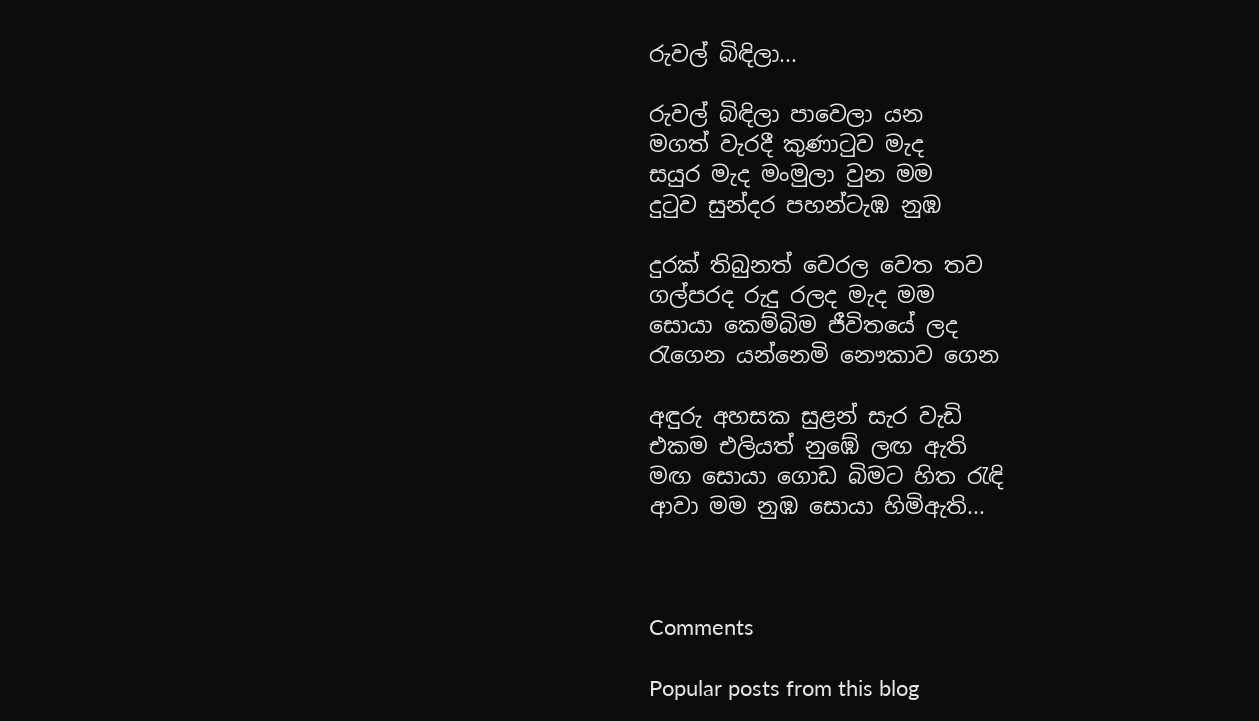රුවල් බිඳිලා...

රුවල් බිඳිලා පාවෙලා යන
මගත් වැරදී කුණාටුව මැද
සයුර මැද මංමුලා වුන මම
දුටුව සුන්දර පහන්ටැඹ නුඹ

දුරක් තිබුනත් වෙරල වෙත තව
ගල්පරද රුදු රලද මැද මම
සොයා කෙම්බිම ජීවිතයේ ලද
රැගෙන යන්නෙමි නෞකාව ගෙන

අඳුරු අහසක සුළන් සැර වැඩි
එකම එලියත් නුඹේ ලඟ ඇති
මඟ සොයා ගොඩ බිමට හිත රැඳි
ආවා මම නුඹ සොයා හිමිඇති...



Comments

Popular posts from this blog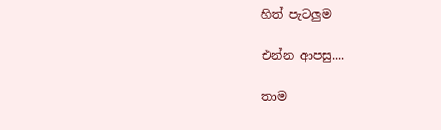හිත් පැටලුම

එන්න ආපසු....

තාම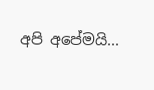අපි අපේමයි...